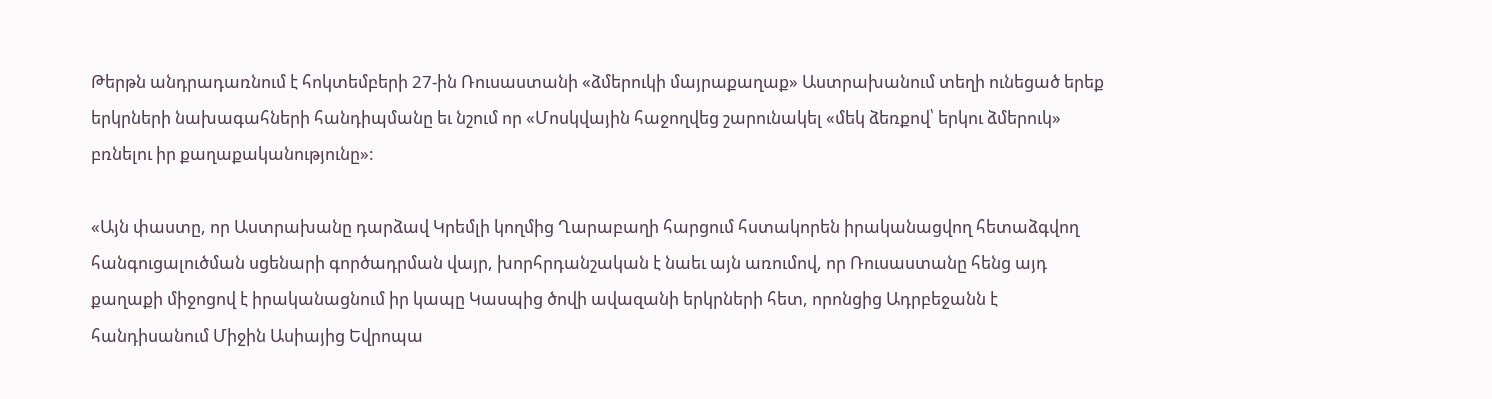Թերթն անդրադառնում է հոկտեմբերի 27-ին Ռուսաստանի «ձմերուկի մայրաքաղաք» Աստրախանում տեղի ունեցած երեք երկրների նախագահների հանդիպմանը եւ նշում որ «Մոսկվային հաջողվեց շարունակել «մեկ ձեռքով՝ երկու ձմերուկ» բռնելու իր քաղաքականությունը»:

«Այն փաստը, որ Աստրախանը դարձավ Կրեմլի կողմից Ղարաբաղի հարցում հստակորեն իրականացվող հետաձգվող հանգուցալուծման սցենարի գործադրման վայր, խորհրդանշական է նաեւ այն առումով, որ Ռուսաստանը հենց այդ քաղաքի միջոցով է իրականացնում իր կապը Կասպից ծովի ավազանի երկրների հետ, որոնցից Ադրբեջանն է հանդիսանում Միջին Ասիայից Եվրոպա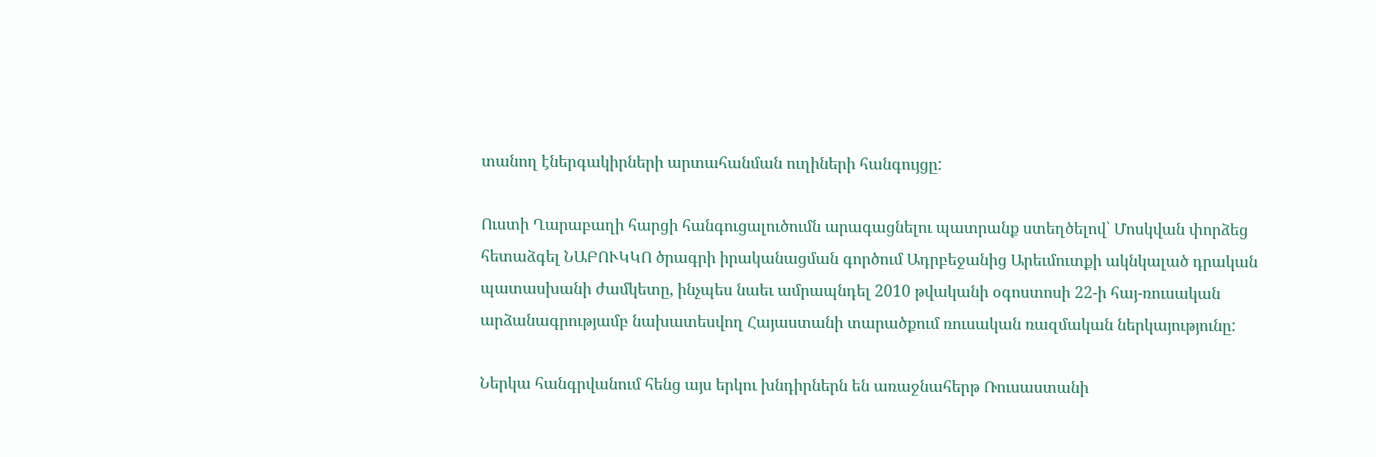տանող էներգակիրների արտահանման ուղիների հանգույցը:

Ուստի Ղարաբաղի հարցի հանգուցալուծումն արագացնելու պատրանք ստեղծելով՝ Մոսկվան փորձեց հետաձգել ՆԱԲՈՒԿԿՈ ծրագրի իրականացման գործում Ադրբեջանից Արեւմուտքի ակնկալած դրական պատասխանի ժամկետը, ինչպես նաեւ ամրապնդել 2010 թվականի օգոստոսի 22-ի հայ-ռուսական արձանագրությամբ նախատեսվող Հայաստանի տարածքում ռուսական ռազմական ներկայությունը:

Ներկա հանգրվանում հենց այս երկու խնդիրներն են առաջնահերթ Ռուսաստանի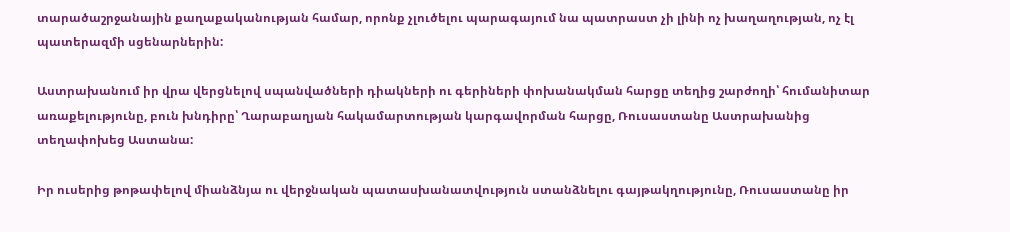տարածաշրջանային քաղաքականության համար, որոնք չլուծելու պարագայում նա պատրաստ չի լինի ոչ խաղաղության, ոչ էլ պատերազմի սցենարներին:

Աստրախանում իր վրա վերցնելով սպանվածների դիակների ու գերիների փոխանակման հարցը տեղից շարժողի՝ հումանիտար առաքելությունը, բուն խնդիրը՝ Ղարաբաղյան հակամարտության կարգավորման հարցը, Ռուսաստանը Աստրախանից տեղափոխեց Աստանա:

Իր ուսերից թոթափելով միանձնյա ու վերջնական պատասխանատվություն ստանձնելու գայթակղությունը, Ռուսաստանը իր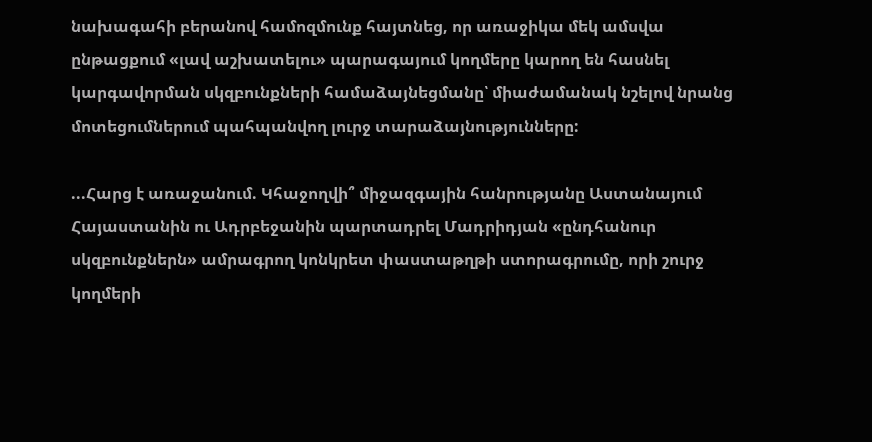նախագահի բերանով համոզմունք հայտնեց, որ առաջիկա մեկ ամսվա ընթացքում «լավ աշխատելու» պարագայում կողմերը կարող են հասնել կարգավորման սկզբունքների համաձայնեցմանը՝ միաժամանակ նշելով նրանց մոտեցումներում պահպանվող լուրջ տարաձայնությունները:

...Հարց է առաջանում. Կհաջողվի՞ միջազգային հանրությանը Աստանայում Հայաստանին ու Ադրբեջանին պարտադրել Մադրիդյան «ընդհանուր սկզբունքներն» ամրագրող կոնկրետ փաստաթղթի ստորագրումը, որի շուրջ կողմերի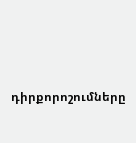դիրքորոշումները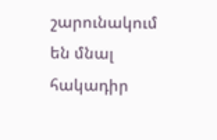շարունակում են մնալ հակադիր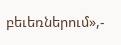բեւեռներում»,-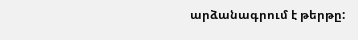արձանագրում է թերթը: